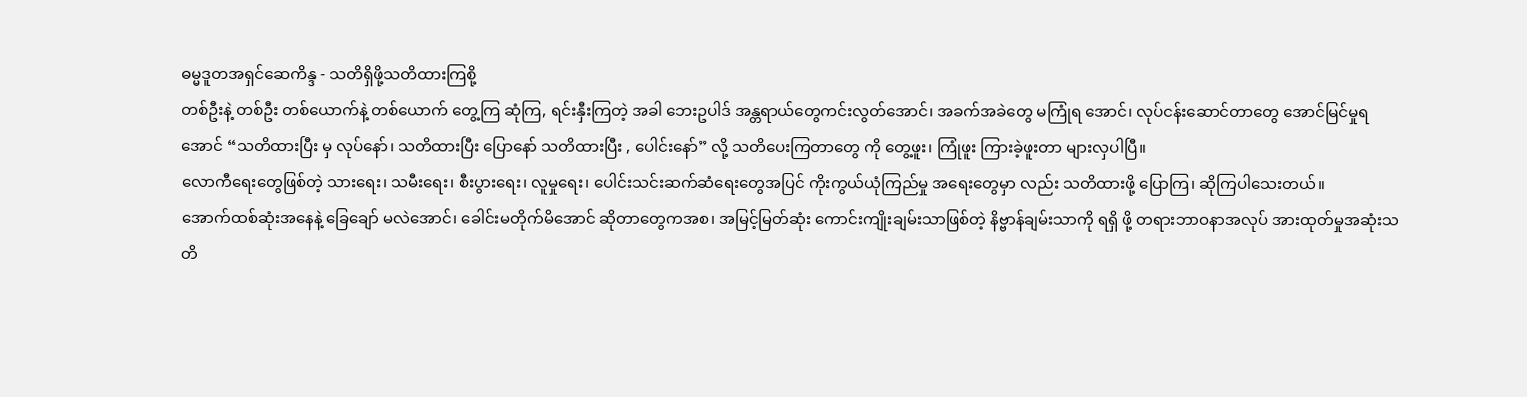ဓမ္မဒူတအရှင်ဆေကိန္ဒ - သတိရှိဖို့သတိထားကြစို့
တစ်ဦးနဲ့ တစ်ဦး တစ်ယောက်နဲ့ တစ်ယောက် တွေ့ကြ ဆုံကြ, ရင်းနှီးကြတဲ့ အခါ ဘေးဥပါဒ် အန္တရာယ်တွေကင်းလွတ်အောင်၊ အခက်အခဲတွေ မကြုံရ အောင်၊ လုပ်ငန်းဆောင်တာတွေ အောင်မြင်မှုရအောင် “သတိထားပြီး မှ လုပ်နော်၊ သတိထားပြီး ပြောနော် သတိထားပြီး , ပေါင်းနော်” လို့ သတိပေးကြတာတွေ ကို တွေ့ဖူး၊ ကြုံဖူး ကြားခဲ့ဖူးတာ များလှပါပြီ။
လောကီရေးတွေဖြစ်တဲ့ သားရေး၊ သမီးရေး၊ စီးပွားရေး၊ လူမှုရေး၊ ပေါင်းသင်းဆက်ဆံရေးတွေအပြင် ကိုးကွယ်ယုံကြည်မှု အရေးတွေမှာ လည်း သတိထားဖို့ ပြောကြ၊ ဆိုကြပါသေးတယ်။
အောက်ထစ်ဆုံးအနေနဲ့ ခြေချော် မလဲအောင်၊ ခေါင်းမတိုက်မိအောင် ဆိုတာတွေကအစ၊ အမြင့်မြတ်ဆုံး ကောင်းကျိုးချမ်းသာဖြစ်တဲ့ နိဗ္ဗာန်ချမ်းသာကို ရရှိ ဖို့ တရားဘာဝနာအလုပ် အားထုတ်မှုအဆုံးသတိ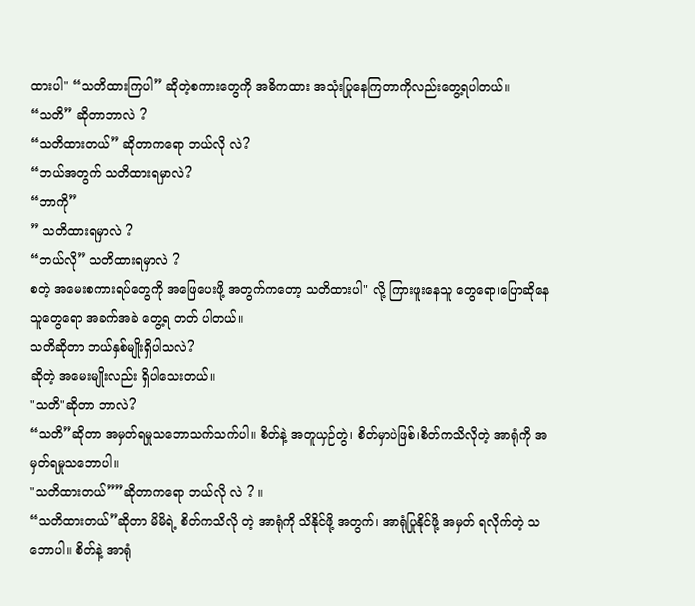ထားပါ" “သတိထားကြပါ” ဆိုတဲ့စကားတွေကို အဓိကထား အသုံးပြုနေကြတာကိုလည်းတွေ့ရပါတယ်။
“သတိ” ဆိုတာဘာလဲ ?
“သတိထားတယ်” ဆိုတာကရော ဘယ်လို လဲ?
“ဘယ်အတွက် သတိထားရမှာလဲ?
“ဘာကို”
” သတိထားရမှာလဲ ?
“ဘယ်လို” သတိထားရမှာလဲ ?
စတဲ့ အမေးစကားရပ်တွေကို အဖြေပေးဖို့ အတွက်ကတော့ သတိထားပါ" လို့ ကြားဖူးနေသူ တွေရော၊ပြောဆိုနေသူတွေရော အခက်အခဲ တွေ့ရ တတ် ပါတယ်။
သတိဆိုတာ ဘယ်နှစ်မျိုးရှိပါသလဲ?
ဆိုတဲ့ အမေးမျိုးလည်း ရှိပါသေးတယ်။
"သတိ"ဆိုတာ ဘာလဲ?
“သတိ”ဆိုတာ အမှတ်ရမှုသဘောသက်သက်ပါ။ စိတ်နဲ့ အတူယှဉ်တွဲ၊ စိတ်မှာပဲဖြစ်၊စိတ်ကသိလိုတဲ့ အာရုံကို အမှတ်ရမှုသဘောပါ။
"သတိထားတယ်””ဆိုတာကရော ဘယ်လို လဲ ? ။
“သတိထားတယ်”ဆိုတာ မိမိရဲ့ စိတ်ကသိလို တဲ့ အာရုံကို သိနိုင်ဖို့ အတွက်၊ အာရုံပြုနိုင်ဖို့ အမှတ် ရလိုက်တဲ့ သဘောပါ။ စိတ်နဲ့ အာရုံ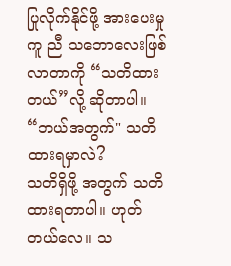ပြုလိုက်နိုင်ဖို့ အားပေးမှု ကူ ညီ သဘောလေးဖြစ်လာတာကို “သတိထားတယ်”လို့ ဆိုတာပါ။
“ဘယ်အတွက်" သတိထားရမှာလဲ?
သတိရှိဖို့ အတွက် သတိထားရတာပါ။ ဟုတ် တယ်လေ။ သ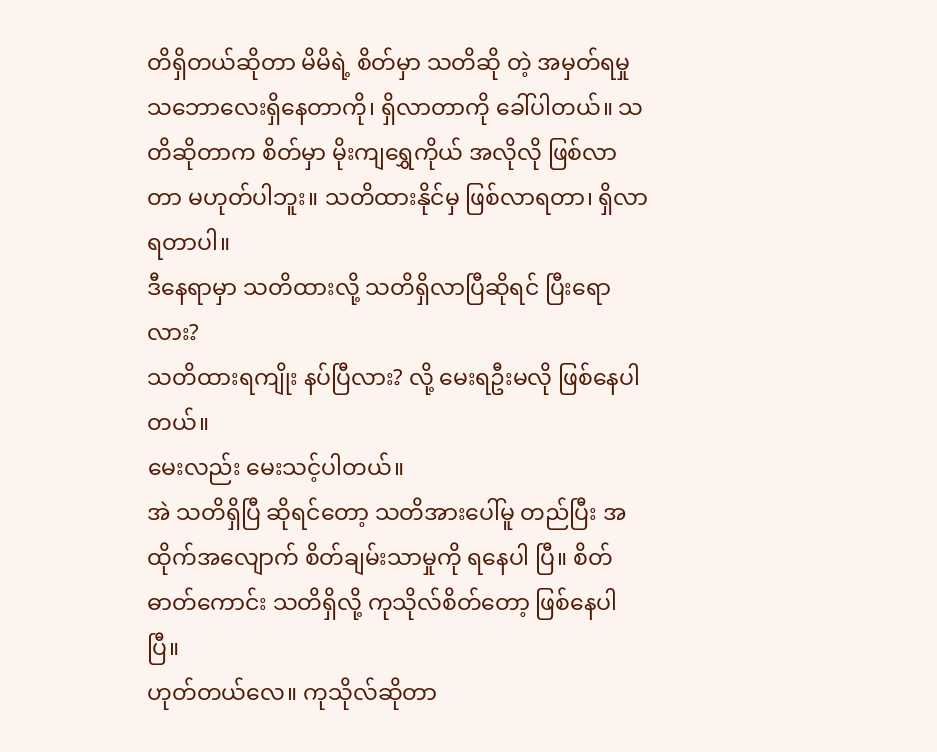တိရှိတယ်ဆိုတာ မိမိရဲ့ စိတ်မှာ သတိဆို တဲ့ အမှတ်ရမှု သဘောလေးရှိနေတာကို၊ ရှိလာတာကို ခေါ်ပါတယ်။ သတိဆိုတာက စိတ်မှာ မိုးကျရွှေကိုယ် အလိုလို ဖြစ်လာတာ မဟုတ်ပါဘူး။ သတိထားနိုင်မှ ဖြစ်လာရတာ၊ ရှိလာရတာပါ။
ဒီနေရာမှာ သတိထားလို့ သတိရှိလာပြီဆိုရင် ပြီးရောလား?
သတိထားရကျိုး နပ်ပြီလား? လို့ မေးရဦးမလို ဖြစ်နေပါတယ်။
မေးလည်း မေးသင့်ပါတယ်။
အဲ သတိရှိပြီ ဆိုရင်တော့ သတိအားပေါ်မူ တည်ပြီး အထိုက်အလျောက် စိတ်ချမ်းသာမှုကို ရနေပါ ပြီ။ စိတ်ဓာတ်ကောင်း သတိရှိလို့ ကုသိုလ်စိတ်တော့ ဖြစ်နေပါပြီ။
ဟုတ်တယ်လေ။ ကုသိုလ်ဆိုတာ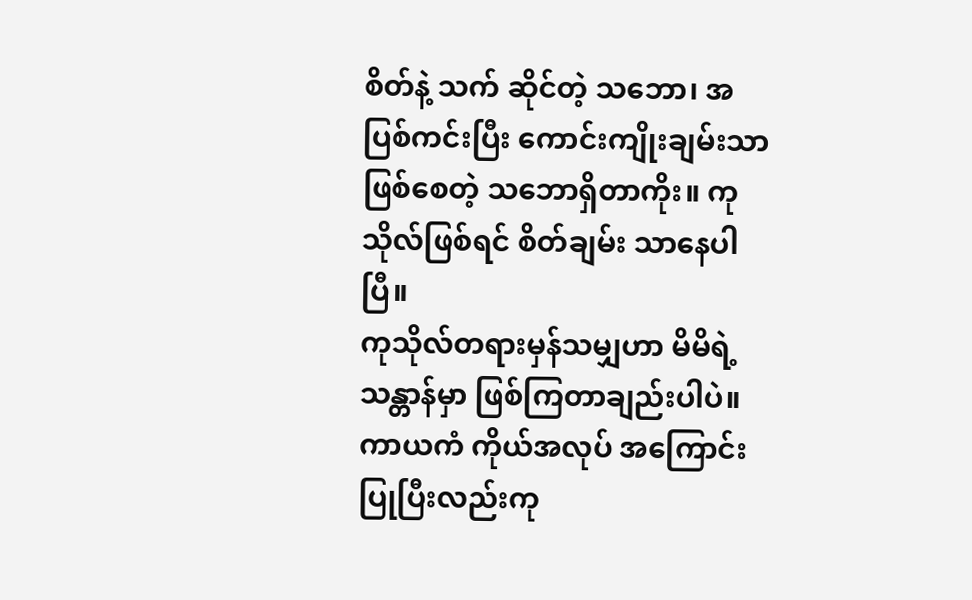စိတ်နဲ့ သက် ဆိုင်တဲ့ သဘော၊ အပြစ်ကင်းပြီး ကောင်းကျိုးချမ်းသာ ဖြစ်စေတဲ့ သဘောရှိတာကိုး။ ကုသိုလ်ဖြစ်ရင် စိတ်ချမ်း သာနေပါပြီ။
ကုသိုလ်တရားမှန်သမျှဟာ မိမိရဲ့ သန္တာန်မှာ ဖြစ်ကြတာချည်းပါပဲ။ ကာယကံ ကိုယ်အလုပ် အကြောင်းပြုပြီးလည်းကု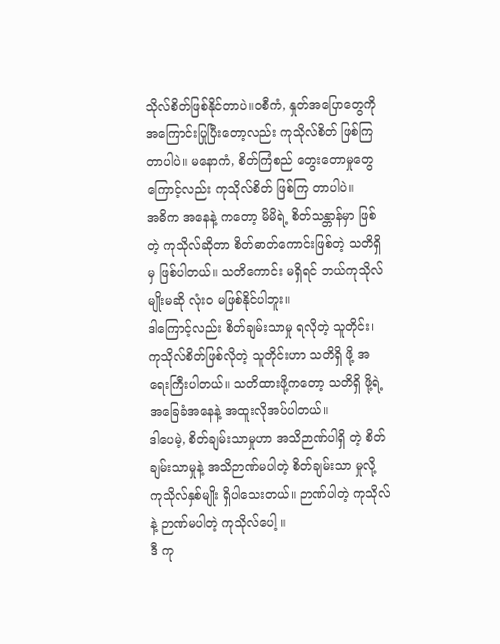သိုလ်စိတ်ဖြစ်နိုင်တာပဲ။ဝစီကံ, နှုတ်အပြောတွေကို အကြောင်းပြုပြီးတော့လည်း ကုသိုလ်စိတ် ဖြစ်ကြတာပါပဲ။ မနောကံ, စိတ်ကြံစည် တွေးတောမှုတွေကြောင့်လည်း ကုသိုလ်စိတ် ဖြစ်ကြ တာပါပဲ။
အဓိက အနေနဲ့ ကတော့ မိမိရဲ့ စိတ်သန္တာန်မှာ ဖြစ်တဲ့ ကုသိုလ်ဆိုတာ စိတ်ဓာတ်ကောင်းဖြစ်တဲ့ သတိရှိမှ ဖြစ်ပါတယ်။ သတိကောင်း မရှိရင် ဘယ်ကုသိုလ် မျိုးမဆို လုံးဝ မဖြစ်နိုင်ပါဘူး။
ဒါကြောင့်လည်း စိတ်ချမ်းသာမှု ရလိုတဲ့ သူတိုင်း၊ ကုသိုလ်စိတ်ဖြစ်လိုတဲ့ သူတိုင်းဟာ သတိရှိ ဖို့ အရေးကြီးပါတယ်။ သတိထားဖို့ကတော့ သတိရှိ ဖို့ရဲ့ အခြေခံအနေနဲ့ အထူးလိုအပ်ပါတယ်။
ဒါပေမဲ့, စိတ်ချမ်းသာမှုဟာ အသိဉာဏ်ပါရှိ တဲ့ စိတ်ချမ်းသာမှုနဲ့ အသိဉာဏ်မပါတဲ့ စိတ်ချမ်းသာ မှုလို့ ကုသိုလ်နှစ်မျိုး ရှိပါသေးတယ်။ ဉာဏ်ပါတဲ့ ကုသိုလ်နဲ့ ဉာဏ်မပါတဲ့ ကုသိုလ်ပေါ့ ။
ဒီ ကု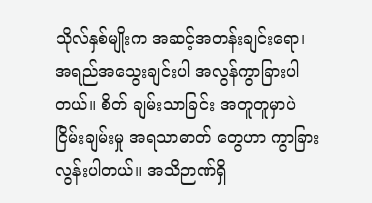သိုလ်နှစ်မျိုးက အဆင့်အတန်းချင်းရော၊ အရည်အသွေးချင်းပါ အလွန်ကွာခြားပါတယ်။ စိတ် ချမ်းသာခြင်း အတူတူမှာပဲ ငြိမ်းချမ်းမှု အရသာဓာတ် တွေဟာ ကွာခြားလွန်းပါတယ်။ အသိဉာဏ်ရှိ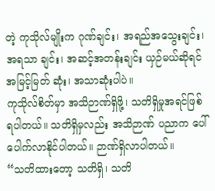တဲ့ ကုသိုလ်မျိုးက ဂုဏ်ချင်း၊ အရည်အသွေးချင်း၊ အရသာ ချင်း၊ အဆင့်အတန်းချင်း ယှဉ်မယ်ဆိုရင် အမြင့်မြတ် ဆုံး၊ အသာဆုံးပါပဲ။
ကုသိုလ်စိတ်မှာ အသိဉာဏ်ရှိဖို့၊ သတိရှိမှုအရင်ဖြစ်ရပါတယ်။ သတိရှိမှလည်း အသိဉာဏ် ပညာက ပေါ်ပေါက်လာနိုင်ပါတယ်။ ဉာဏ်ရှိလာပါတယ်။
“သတိထားတော့ သတိရှိ၊ သတိ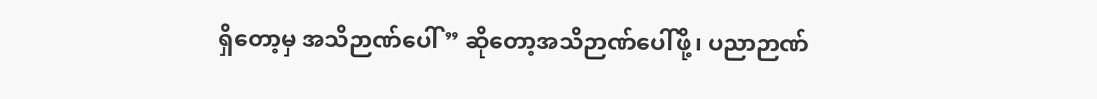ရှိတော့မှ အသိဉာဏ်ပေါ်” ဆိုတော့အသိဉာဏ်ပေါ်ဖို့၊ ပညာဉာဏ်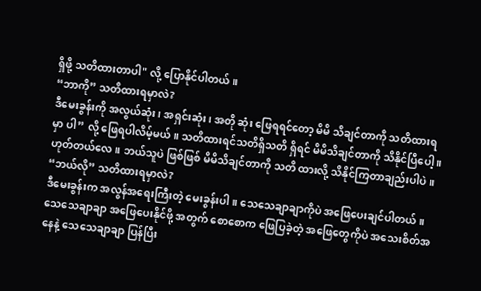ရှိဖို့ သတိထားတာပါ" လို့ ပြောနိုင်ပါတယ်။
“ဘာကို” သတိထားရမှာလဲ?
ဒီမေးခွန်းကို အလွယ်ဆုံး၊ အရှင်းဆုံး၊ အတို ဆုံး ဖြေရရင်တော့ မိမိ သိချင်တာကို သတိထားရမှာ ပါ” လို့ ဖြေရပါလိမ့်မယ်။ သတိထားရင်သတိရှိသတိ ရှိရင် မိမိသိချင်တာကို သိနိုင်ပြီပေါ့ ။ ဟုတ်တယ်လေ။ ဘယ်သူပဲ ဖြစ်ဖြစ် မိမိသိချင်တာကို သတိ ထားလို့ သိနိုင်ကြတာချည်းပါပဲ။
“ဘယ်လို” သတိထားရမှာလဲ?
ဒီမေးခွန်းက အလွန်အရေးကြီးတဲ့ မေးခွန်းပါ။ သေသေချာချာကိုပဲ အဖြေပေးချင်ပါတယ်။
သေသေချာချာ အဖြေပေးနိုင်ဖို့ အတွက် စောစောက ဖြေပြခဲ့တဲ့ အဖြေတွေကိုပဲ အသေးစိတ်အနေနဲ့ သေသေချာချာ ပြန်ပြီး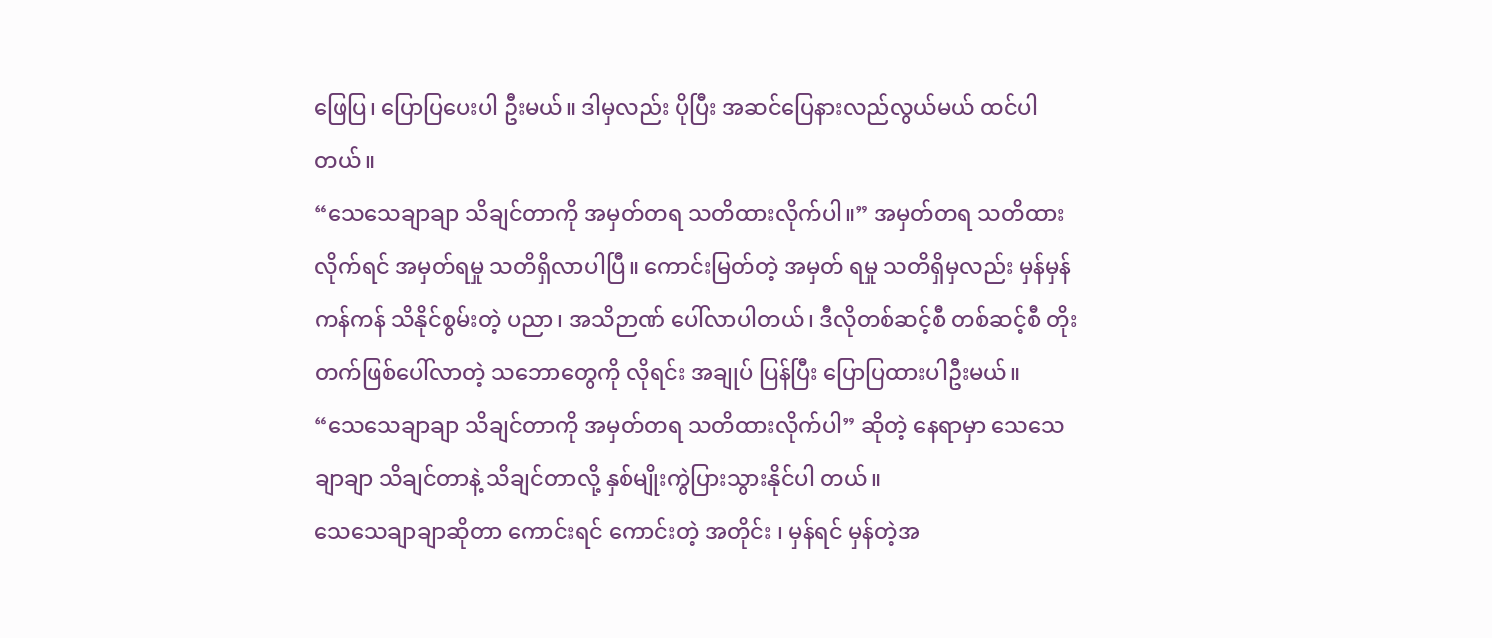ဖြေပြ၊ ပြောပြပေးပါ ဦးမယ်။ ဒါမှလည်း ပိုပြီး အဆင်ပြေနားလည်လွယ်မယ် ထင်ပါတယ်။
“သေသေချာချာ သိချင်တာကို အမှတ်တရ သတိထားလိုက်ပါ။” အမှတ်တရ သတိထားလိုက်ရင် အမှတ်ရမှု သတိရှိလာပါပြီ။ ကောင်းမြတ်တဲ့ အမှတ် ရမှု သတိရှိမှလည်း မှန်မှန်ကန်ကန် သိနိုင်စွမ်းတဲ့ ပညာ၊ အသိဉာဏ် ပေါ်လာပါတယ်၊ ဒီလိုတစ်ဆင့်စီ တစ်ဆင့်စီ တိုးတက်ဖြစ်ပေါ်လာတဲ့ သဘောတွေကို လိုရင်း အချုပ် ပြန်ပြီး ပြောပြထားပါဦးမယ်။
“သေသေချာချာ သိချင်တာကို အမှတ်တရ သတိထားလိုက်ပါ” ဆိုတဲ့ နေရာမှာ သေသေချာချာ သိချင်တာနဲ့ သိချင်တာလို့ နှစ်မျိုးကွဲပြားသွားနိုင်ပါ တယ်။
သေသေချာချာဆိုတာ ကောင်းရင် ကောင်းတဲ့ အတိုင်း ၊ မှန်ရင် မှန်တဲ့အ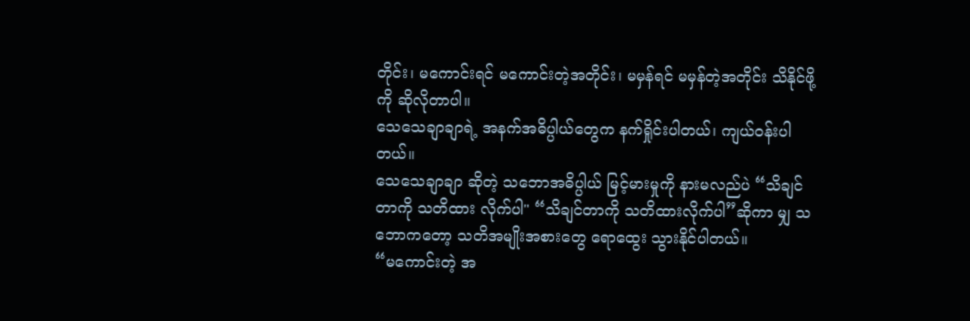တိုင်း၊ မကောင်းရင် မကောင်းတဲ့အတိုင်း၊ မမှန်ရင် မမှန်တဲ့အတိုင်း သိနိုင်ဖို့ ကို ဆိုလိုတာပါ။
သေသေချာချာရဲ့ အနက်အဓိပ္ပါယ်တွေက နက်ရှိုင်းပါတယ်၊ ကျယ်ဝန်းပါတယ်။
သေသေချာချာ ဆိုတဲ့ သဘောအဓိပ္ပါယ် မြင့်မားမှုကို နားမလည်ပဲ “သိချင်တာကို သတိထား လိုက်ပါ" “သိချင်တာကို သတိထားလိုက်ပါ”ဆိုကာ မျှ သဘောကတော့ သတိအမျိုးအစားတွေ ရောထွေး သွားနိုင်ပါတယ်။
“မကောင်းတဲ့ အ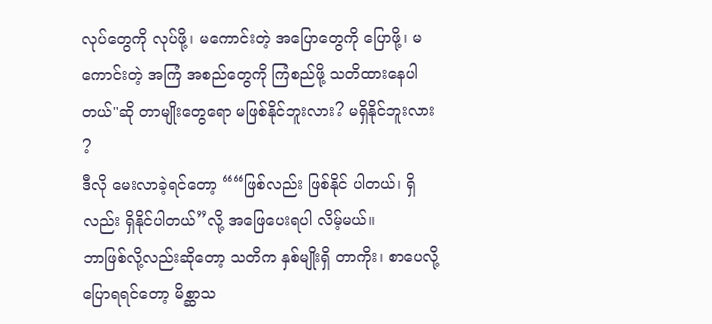လုပ်တွေကို လုပ်ဖို့၊ မကောင်းတဲ့ အပြောတွေကို ပြောဖို့၊ မကောင်းတဲ့ အကြံ အစည်တွေကို ကြံစည်ဖို့ သတိထားနေပါတယ်"ဆို တာမျိုးတွေရော မဖြစ်နိုင်ဘူးလား? မရှိနိုင်ဘူးလား ?
ဒီလို မေးလာခဲ့ရင်တော့ ““ဖြစ်လည်း ဖြစ်နိုင် ပါတယ်၊ ရှိလည်း ရှိနိုင်ပါတယ်”လို့ အဖြေပေးရပါ လိမ့်မယ်။
ဘာဖြစ်လို့လည်းဆိုတော့ သတိက နှစ်မျိုးရှိ တာကိုး၊ စာပေလို့ ပြောရရင်တော့ မိစ္ဆာသ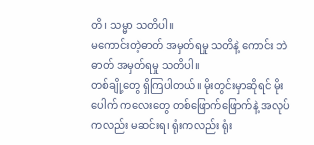တိ၊ သမ္မာ သတိပါ။
မကောင်းတဲ့ဓာတ် အမှတ်ရမှု သတိနဲ့ ကောင်း ဘဲ ဓာတ် အမှတ်ရမှု သတိပါ။
တစ်ချို့တွေ ရှိကြပါတယ်။ မိုးတွင်းမှာဆိုရင် မိုးပေါက် ကလေးတွေ တစ်ဖြောက်ဖြောက်နဲ့ အလုပ် ကလည်း မဆင်းရ၊ ရုံးကလည်း ရုံး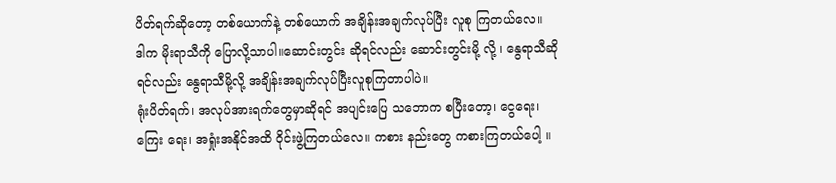ပိတ်ရက်ဆိုတော့ တစ်ယောက်နဲ့ တစ်ယောက် အချိန်းအချက်လုပ်ပြီး လူစု ကြတယ်လေ။
ဒါက မိုးရာသီကို ပြောလို့သာပါ။ဆောင်းတွင်း ဆိုရင်လည်း ဆောင်းတွင်းမို့ လို့ ၊ နွေရာသီဆိုရင်လည်း နွေရာသီမို့လို့ အချိန်းအချက်လုပ်ပြီးလူစုကြတာပါပဲ။
ရုံးပိတ်ရက်၊ အလုပ်အားရက်တွေမှာဆိုရင် အပျင်းပြေ သဘောက စပြီးတော့၊ ငွေရေး၊ ကြေး ရေး၊ အရှုံးအနိုင်အထိ ဝိုင်းဖွဲ့ကြတယ်လေ။ ကစား နည်းတွေ ကစားကြတယ်ပေါ့ ။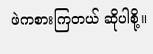ဖဲကစားကြတယ် ဆိုပါစို့။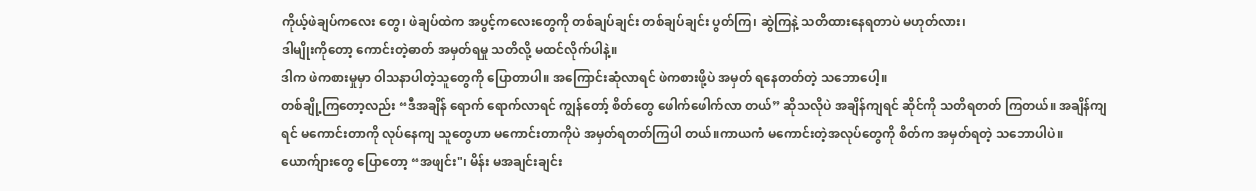ကိုယ့်ဖဲချပ်ကလေး တွေ၊ ဖဲချပ်ထဲက အပွင့်ကလေးတွေကို တစ်ချပ်ချင်း တစ်ချပ်ချင်း ပွတ်ကြ၊ ဆွဲကြနဲ့ သတိထားနေရတာပဲ မဟုတ်လား၊
ဒါမျိုးကိုတော့ ကောင်းတဲ့ဓာတ် အမှတ်ရမှု သတိလို့ မထင်လိုက်ပါနဲ့။
ဒါက ဖဲကစားမှုမှာ ဝါသနာပါတဲ့သူတွေကို ပြောတာပါ။ အကြောင်းဆုံလာရင် ဖဲကစားဖို့ပဲ အမှတ် ရနေတတ်တဲ့ သဘောပေါ့။
တစ်ချို့ကြတော့လည်း “ဒီအချိန် ရောက် ရောက်လာရင် ကျွန်တော့် စိတ်တွေ ဖေါက်ဖေါက်လာ တယ်” ဆိုသလိုပဲ အချိန်ကျရင် ဆိုင်ကို သတိရတတ် ကြတယ်။ အချိန်ကျရင် မကောင်းတာကို လုပ်နေကျ သူတွေဟာ မကောင်းတာကိုပဲ အမှတ်ရတတ်ကြပါ တယ်။ကာယကံ မကောင်းတဲ့အလုပ်တွေကို စိတ်က အမှတ်ရတဲ့ သဘောပါပဲ။
ယောက်ျားတွေ ပြောတော့ “အဖျင်း"၊ မိန်း မအချင်းချင်း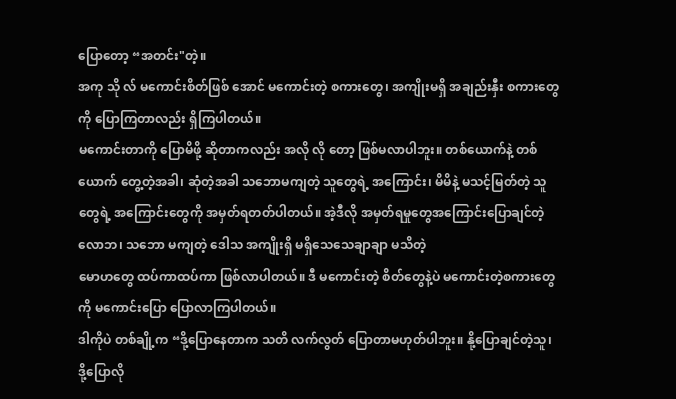ပြောတော့ “အတင်း"တဲ့။
အကု သို လ် မကောင်းစိတ်ဖြစ် အောင် မကောင်းတဲ့ စကားတွေ၊ အကျိုးမရှိ အချည်းနှီး စကားတွေကို ပြောကြတာလည်း ရှိကြပါတယ်။
မကောင်းတာကို ပြောမိဖို့ ဆိုတာကလည်း အလို လို တော့ ဖြစ်မလာပါဘူး။ တစ်ယောက်နဲ့ တစ်ယောက် တွေ့တဲ့အခါ၊ ဆုံတဲ့အခါ သဘောမကျတဲ့ သူတွေရဲ့ အကြောင်း၊ မိမိနဲ့ မသင့်မြတ်တဲ့ သူတွေရဲ့ အကြောင်းတွေကို အမှတ်ရတတ်ပါတယ်။ အဲ့ဒီလို အမှတ်ရမှုတွေအကြောင်းပြောချင်တဲ့ လောဘ၊ သဘော မကျတဲ့ ဒေါသ အကျိုးရှိ မရှိသေသေချာချာ မသိတဲ့
မောဟတွေ ထပ်ကာထပ်ကာ ဖြစ်လာပါတယ်။ ဒီ မကောင်းတဲ့ စိတ်တွေနဲ့ပဲ မကောင်းတဲ့စကားတွေကို မကောင်းပြော ပြောလာကြပါတယ်။
ဒါကိုပဲ တစ်ချို့က “ဒို့ပြောနေတာက သတိ လက်လွတ် ပြောတာမဟုတ်ပါဘူး။ နို့ပြောချင်တဲ့သူ၊ ဒို့ပြောလို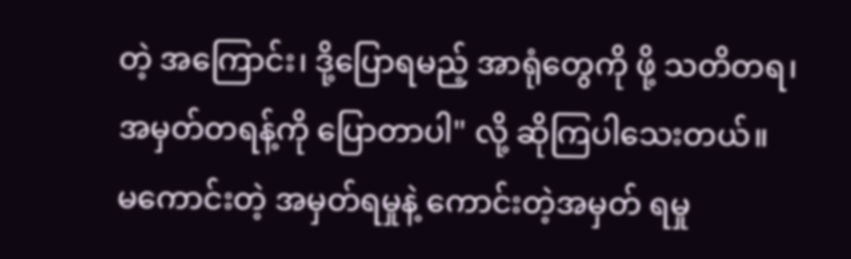တဲ့ အကြောင်း၊ ဒို့ပြောရမည့် အာရုံတွေကို ဖို့ သတိတရ၊ အမှတ်တရန့်ကို ပြောတာပါ" လို့ ဆိုကြပါသေးတယ်။
မကောင်းတဲ့ အမှတ်ရမှုနဲ့ ကောင်းတဲ့အမှတ် ရမှု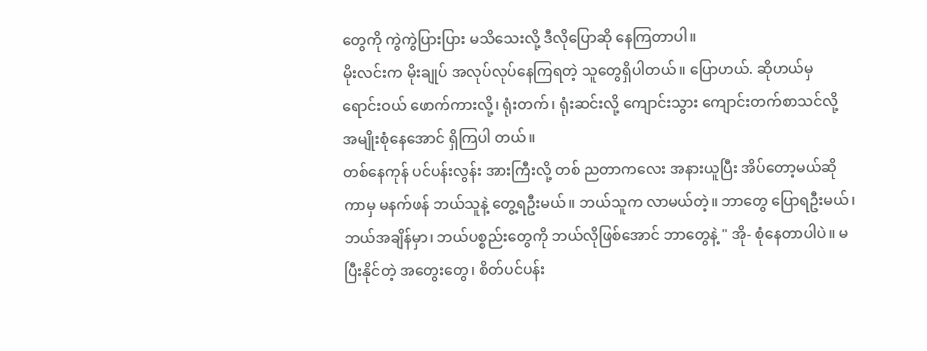တွေကို ကွဲကွဲပြားပြား မသိသေးလို့ ဒီလိုပြောဆို နေကြတာပါ။
မိုးလင်းက မိုးချုပ် အလုပ်လုပ်နေကြရတဲ့ သူတွေရှိပါတယ်။ ပြောဟယ်. ဆိုဟယ်မှ ရောင်းဝယ် ဖောက်ကားလို့၊ ရုံးတက်၊ ရုံးဆင်းလို့ ကျောင်းသွား ကျောင်းတက်စာသင်လို့ အမျိုးစုံနေအောင် ရှိကြပါ တယ်။
တစ်နေကုန် ပင်ပန်းလွန်း အားကြီးလို့ တစ် ညတာကလေး အနားယူပြီး အိပ်တော့မယ်ဆိုကာမှ မနက်ဖန် ဘယ်သူနဲ့ တွေ့ရဦးမယ်။ ဘယ်သူက လာမယ်တဲ့။ ဘာတွေ ပြောရဦးမယ်၊ ဘယ်အချိန်မှာ၊ ဘယ်ပစ္စည်းတွေကို ဘယ်လိုဖြစ်အောင် ဘာတွေနဲ့ " အို- စုံနေတာပါပဲ။ မပြီးနိုင်တဲ့ အတွေးတွေ၊ စိတ်ပင်ပန်း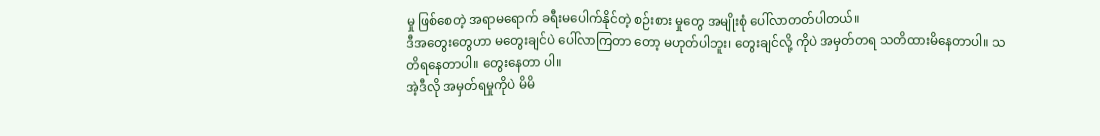မှု ဖြစ်စေတဲ့ အရာမရောက် ခရီးမပေါက်နိုင်တဲ့ စဉ်းစား မှုတွေ အမျိုးစုံ ပေါ်လာတတ်ပါတယ်။
ဒီအတွေးတွေဟာ မတွေးချင်ပဲ ပေါ်လာကြတာ တော့ မဟုတ်ပါဘူး၊ တွေးချင်လို့ ကိုပဲ အမှတ်တရ သတိထားမိနေတာပါ။ သတိရနေတာပါ။ တွေးနေတာ ပါ။
အဲ့ဒီလို အမှတ်ရမှုကိုပဲ မိမိ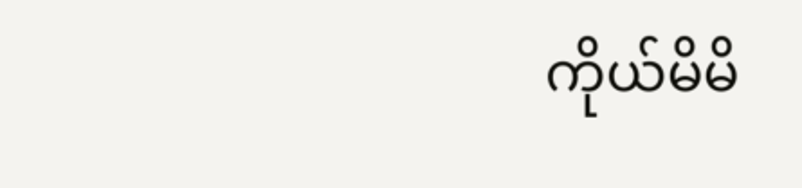ကိုယ်မိမိ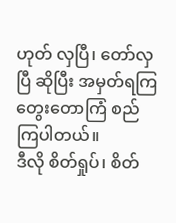ဟုတ် လှပြီ၊ တော်လှပြီ ဆိုပြီး အမှတ်ရကြ တွေးတောကြံ စည်ကြပါတယ်။
ဒီလို စိတ်ရှုပ်၊ စိတ်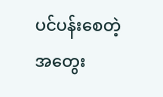ပင်ပန်းစေတဲ့ အတွေး